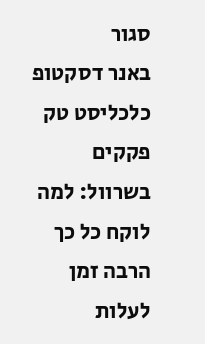סגור
באנר דסקטופ כלכליסט טק
פקקים בשרוול: למה לוקח כל כך הרבה זמן לעלות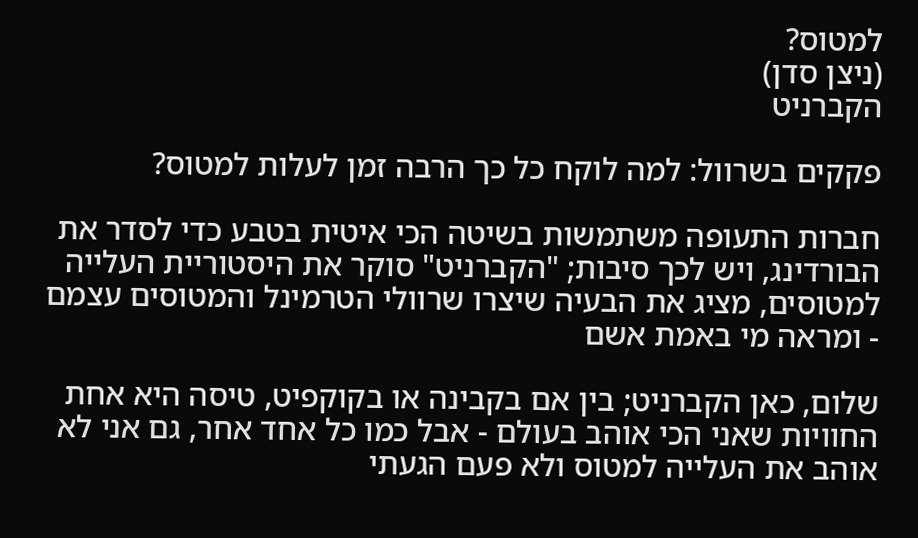למטוס?
(ניצן סדן)
הקברניט

פקקים בשרוול: למה לוקח כל כך הרבה זמן לעלות למטוס?

חברות התעופה משתמשות בשיטה הכי איטית בטבע כדי לסדר את הבורדינג, ויש לכך סיבות; "הקברניט" סוקר את היסטוריית העלייה למטוסים, מציג את הבעיה שיצרו שרוולי הטרמינל והמטוסים עצמם - ומראה מי באמת אשם

שלום, כאן הקברניט; בין אם בקבינה או בקוקפיט, טיסה היא אחת החוויות שאני הכי אוהב בעולם - אבל כמו כל אחד אחר, גם אני לא אוהב את העלייה למטוס ולא פעם הגעתי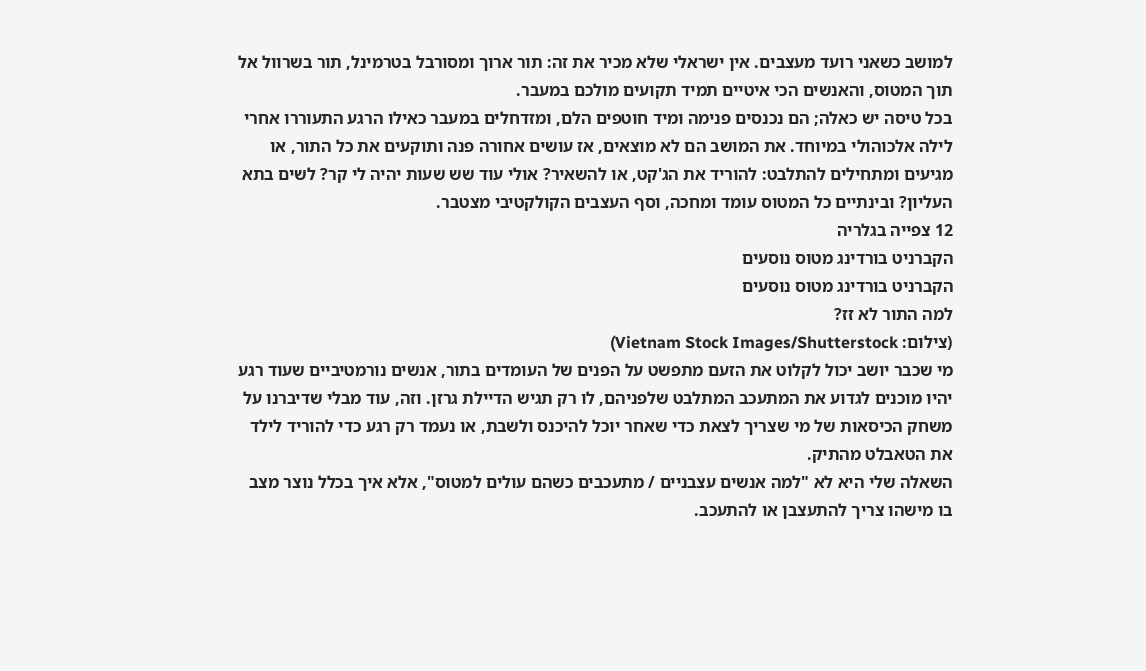למושב כשאני רועד מעצבים. אין ישראלי שלא מכיר את זה: תור ארוך ומסורבל בטרמינל, תור בשרוול אל תוך המטוס, והאנשים הכי איטיים תמיד תקועים מולכם במעבר.
בכל טיסה יש כאלה; הם נכנסים פנימה ומיד חוטפים הלם, ומזדחלים במעבר כאילו הרגע התעוררו אחרי לילה אלכוהולי במיוחד. את המושב הם לא מוצאים, אז עושים אחורה פנה ותוקעים את כל התור, או מגיעים ומתחילים להתלבט: להוריד את הג'קט, או להשאיר? אולי עוד שש שעות יהיה לי קר? לשים בתא העליון? ובינתיים כל המטוס עומד ומחכה, וסף העצבים הקולקטיבי מצטבר.
12 צפייה בגלריה
הקברניט בורדינג מטוס נוסעים
הקברניט בורדינג מטוס נוסעים
למה התור לא זז?
(צילום: Vietnam Stock Images/Shutterstock)
מי שכבר יושב יכול לקלוט את הזעם מתפשט על הפנים של העומדים בתור, אנשים נורמטיביים שעוד רגע יהיו מוכנים לגדוע את המתעכב המתלבט שלפניהם, לו רק תגיש הדיילת גרזן. וזה, עוד מבלי שדיברנו על משחק הכיסאות של מי שצריך לצאת כדי שאחר יוכל להיכנס ולשבת, או נעמד רק רגע כדי להוריד לילד את הטאבלט מהתיק.
השאלה שלי היא לא "למה אנשים עצבניים / מתעכבים כשהם עולים למטוס", אלא איך בכלל נוצר מצב בו מישהו צריך להתעצבן או להתעכב.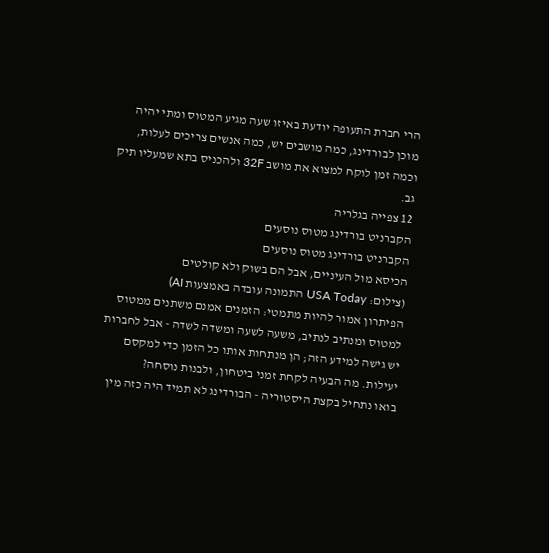הרי חברת התעופה יודעת באיזו שעה מגיע המטוס ומתי יהיה מוכן לבורדינג, כמה מושבים יש, כמה אנשים צריכים לעלות, וכמה זמן לוקח למצוא את מושב 32F ולהכניס בתא שמעליו תיק גב.
12 צפייה בגלריה
הקברניט בורדינג מטוס נוסעים
הקברניט בורדינג מטוס נוסעים
הכיסא מול העיניים, אבל הם בשוק ולא קולטים
(צילום: USA Today התמונה עובדה באמצעות AI)
הפיתרון אמור להיות מתמטי: הזמנים אמנם משתנים ממטוס למטוס ומנתיב לנתיב, משעה לשעה ומשדה לשדה - אבל לחברות יש גישה למידע הזה; הן מנתחות אותו כל הזמן כדי למקסם יעילות. מה הבעיה לקחת זמני ביטחון, ולבנות נוסחה?
בואו נתחיל בקצת היסטוריה - הבורדינג לא תמיד היה כזה מין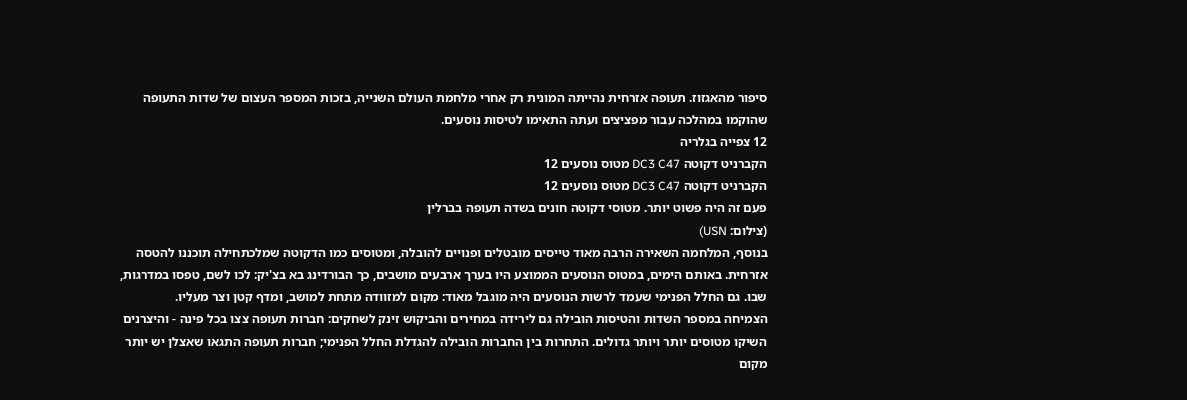סיפור מהאגזוז. תעופה אזרחית נהייתה המונית רק אחרי מלחמת העולם השנייה, בזכות המספר העצום של שדות התעופה שהוקמו במהלכה עבור מפציצים ועתה התאימו לטיסות נוסעים.
12 צפייה בגלריה
הקברניט דקוטה DC3 C47 מטוס נוסעים 12
הקברניט דקוטה DC3 C47 מטוס נוסעים 12
פעם זה היה פשוט יותר. מטוסי דקוטה חונים בשדה תעופה בברלין
(צילום: USN)
בנוסף, המלחמה השאירה הרבה מאוד טייסים מובטלים ופנויים להובלה, ומטוסים כמו הדקוטה שמלכתחילה תוכננו להטסה אזרחית. באותם הימים, במטוס הנוסעים הממוצע היו בערך ארבעים מושבים, כך הבורדינג בא בצ'יק: לכו לשם, טפסו במדרגות, שבו. גם החלל הפנימי שעמד לרשות הנוסעים היה מוגבל מאוד: מקום למזוודה מתחת למושב, ומדף קטן וצר מעליו.
הצמיחה במספר השדות והטיסות הובילה גם לירידה במחירים והביקוש זינק לשחקים: חברות תעופה צצו בכל פינה - והיצרנים השיקו מטוסים יותר ויותר גדולים. התחרות בין החברות הובילה להגדלת החלל הפנימי; חברות תעופה התגאו שאצלן יש יותר מקום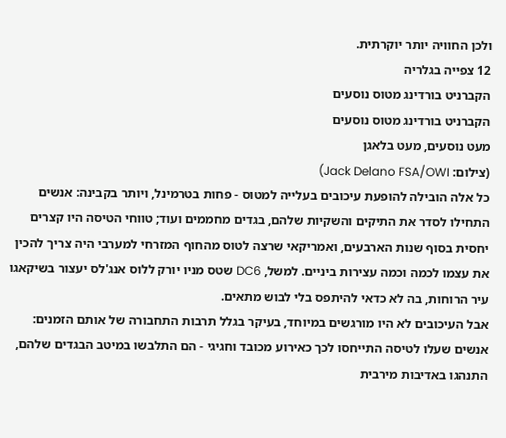ולכן החוויה יותר יוקרתית.
12 צפייה בגלריה
הקברניט בורדינג מטוס נוסעים
הקברניט בורדינג מטוס נוסעים
מעט נוסעים, מעט בלאגן
(צילום: Jack Delano FSA/OWI)
כל אלה הובילה להופעת עיכובים בעלייה למטוס - פחות בטרמינל, ויותר בקבינה: אנשים התחילו לסדר את התיקים והשקיות שלהם, בגדים מחממים ועוד; טווחי הטיסה היו קצרים יחסית בסוף שנות הארבעים, ואמריקאי שרצה לטוס מהחוף המזרחי למערבי היה צריך להכין את עצמו לכמה וכמה עצירות ביניים. למשל, DC6 שטס מניו יורק ללוס אנג'לס יעצור בשיקאגו עיר הרוחות, בה לא כדאי להיתפס בלי לבוש מתאים.
אבל העיכובים לא היו מורגשים במיוחד, בעיקר בגלל תרבות התחבורה של אותם הזמנים: אנשים שעלו לטיסה התייחסו לכך כאירוע מכובד וחגיגי - הם התלבשו במיטב הבגדים שלהם, התנהגו באדיבות מירבית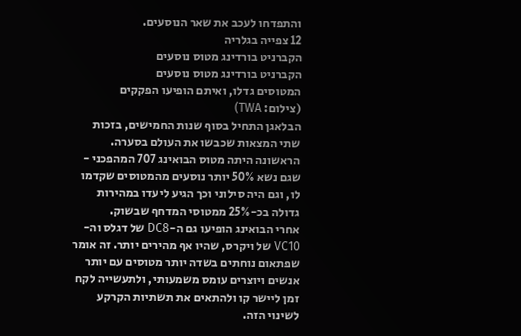והתפדחו לעכב את שאר הנוסעים.
12 צפייה בגלריה
הקברניט בורדינג מטוס נוסעים
הקברניט בורדינג מטוס נוסעים
המטוסים גדלו, ואיתם הופיעו הפקקים
(צילום: TWA)
הבלאגן התחיל בסוף שנות החמישים, בזכות שתי המצאות שכבשו את העולם בסערה. הראשונה היתה מטוס הבואינג 707 המהפכני - שגם נשא 50% יותר נוסעים מהמטוסים שקדמו לו, וגם היה סילוני וכך הגיע ליעדו במהירות גדולה בכ-25% ממטוסי המדחף שבשוק.
אחרי הבואינג הופיעו גם ה-DC8 של דגלס וה-VC10 של ויקרס, שהיו אף מהירים יותר. זה אומר שפתאום נוחתים בשדה יותר מטוסים עם יותר אנשים ויוצרים עומס משמעותי, ולתעשייה לקח זמן ליישר קו ולהתאים את תשתיות הקרקע לשינוי הזה.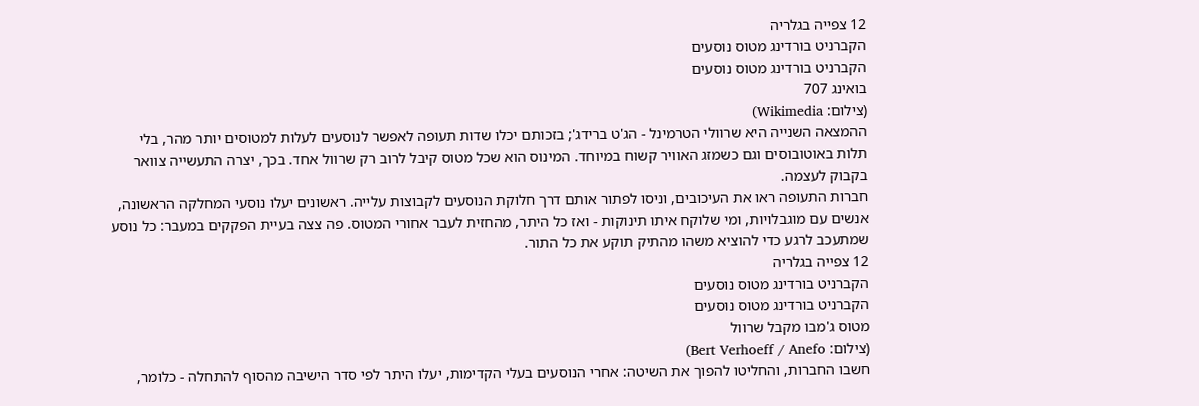12 צפייה בגלריה
הקברניט בורדינג מטוס נוסעים
הקברניט בורדינג מטוס נוסעים
בואינג 707
(צילום: Wikimedia)
ההמצאה השנייה היא שרוולי הטרמינל - הג'ט ברידג'; בזכותם יכלו שדות תעופה לאפשר לנוסעים לעלות למטוסים יותר מהר, בלי תלות באוטובוסים וגם כשמזג האוויר קשוח במיוחד. המינוס הוא שכל מטוס קיבל לרוב רק שרוול אחד. בכך, יצרה התעשייה צוואר בקבוק לעצמה.
חברות התעופה ראו את העיכובים, וניסו לפתור אותם דרך חלוקת הנוסעים לקבוצות עלייה. ראשונים יעלו נוסעי המחלקה הראשונה, אנשים עם מוגבלויות, ומי שלוקח איתו תינוקות - ואז כל היתר, מהחזית לעבר אחורי המטוס. פה צצה בעיית הפקקים במעבר: כל נוסע שמתעכב לרגע כדי להוציא משהו מהתיק תוקע את כל התור.
12 צפייה בגלריה
הקברניט בורדינג מטוס נוסעים
הקברניט בורדינג מטוס נוסעים
מטוס ג'מבו מקבל שרוול
(צילום: Bert Verhoeff / Anefo)
חשבו החברות, והחליטו להפוך את השיטה: אחרי הנוסעים בעלי הקדימות, יעלו היתר לפי סדר הישיבה מהסוף להתחלה - כלומר,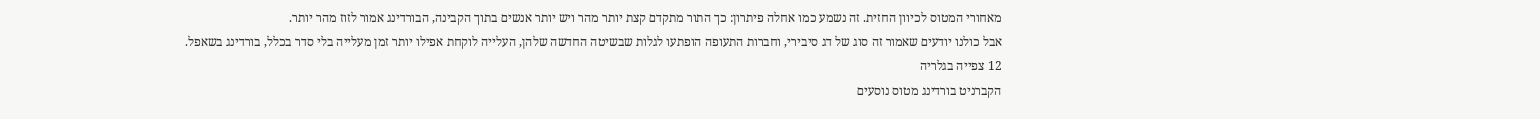מאחורי המטוס לכיוון החזית. זה נשמע כמו אחלה פיתרון: כך התור מתקדם קצת יותר מהר ויש יותר אנשים בתוך הקבינה, הבורדינג אמור לזוז מהר יותר.
אבל כולנו יודעים שאמור זה סוג של דג סיבירי, וחברות התעופה הופתעו לגלות שבשיטה החדשה שלהן, העלייה לוקחת אפילו יותר זמן מעלייה בלי סדר בכלל, בורדינג בשאפל.
12 צפייה בגלריה
הקברניט בורדינג מטוס נוסעים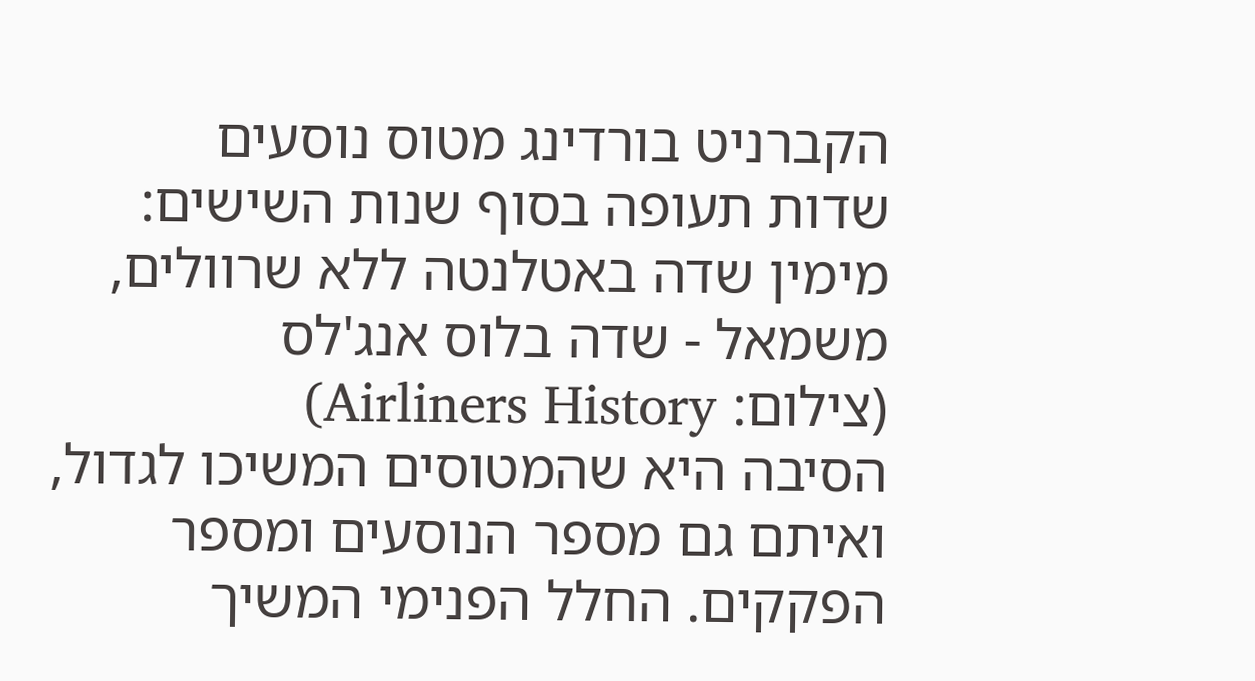הקברניט בורדינג מטוס נוסעים
שדות תעופה בסוף שנות השישים: מימין שדה באטלנטה ללא שרוולים, משמאל - שדה בלוס אנג'לס
(צילום: Airliners History)
הסיבה היא שהמטוסים המשיכו לגדול, ואיתם גם מספר הנוסעים ומספר הפקקים. החלל הפנימי המשיך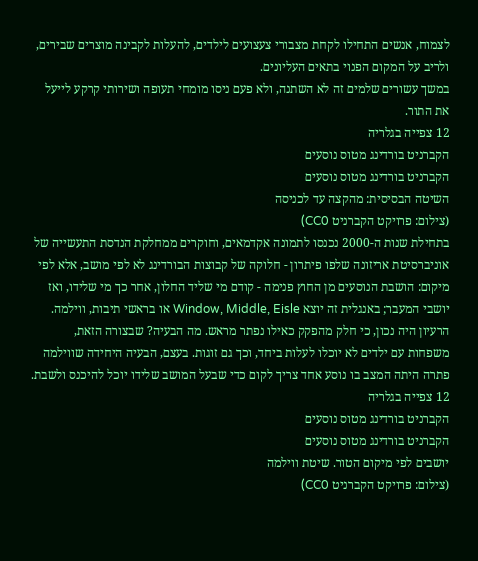לצמוח, אנשים התחילו לקחת מצבורי צעצועים לילדים, להעלות לקבינה מוצרים שבירים, ולריב על המקום הפנוי בתאים העליונים.
במשך עשורים שלמים זה לא השתנה, ולא פעם ניסו מומחי תעופה ושירותי קרקע לייעל את התור.
12 צפייה בגלריה
הקברניט בורדינג מטוס נוסעים
הקברניט בורדינג מטוס נוסעים
השיטה הבסיסית: מהקצה עד לכניסה
(צילום: פרויקט הקברניט CC0)
בתחילת שנות ה-2000 נכנסו לתמונה אקדמאים, וחוקרים ממחלקת הנדסת התעשייה של אוניברסיטת אריזונה שלפו פיתרון - חלוקה של קבוצות הבורדינג לא לפי מושב, אלא לפי מיקום: הושבת הנוסעים מן החוץ פנימה - קודם מי שליד החלון, אחר כך מי שלידו, ואז יושבי המעבר; באנגלית זה יוצא Window, Middle, Eisle או בראשי תיבות, ווילמה.
הרעיון היה נכון, כי חלק מהפקק כאילו נפתר מראש. מה הבעיה? שבצורה הזאת, משפחות עם ילדים לא יוכלו לעלות ביחד, וכך גם זוגות. בעצם, הבעיה היחידה שווילמה פתרה היתה המצב בו נוסע אחד צריך לקום כדי שבעל המושב שלידו יוכל להיכנס ולשבת.
12 צפייה בגלריה
הקברניט בורדינג מטוס נוסעים
הקברניט בורדינג מטוס נוסעים
יושבים לפי מיקום הטור. שיטת ווילמה
(צילום: פרויקט הקברניט CC0)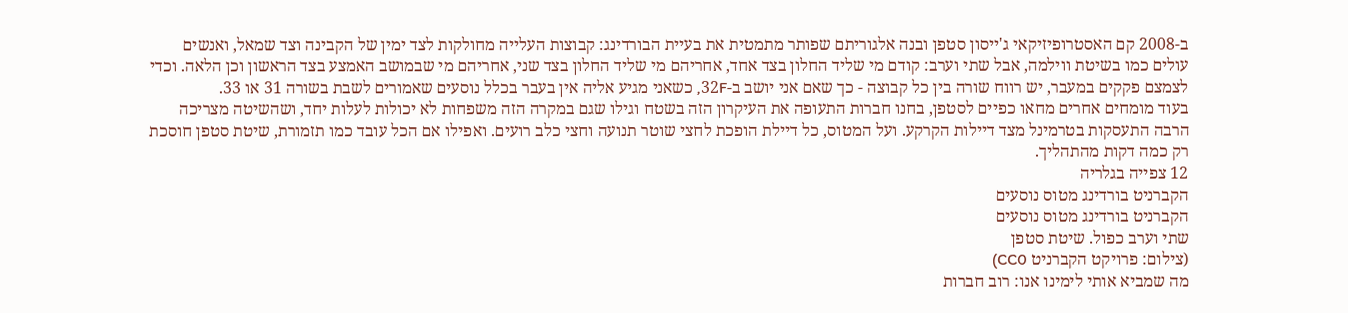ב-2008 קם האסטרופיזיקאי ג'ייסון סטפן ובנה אלגוריתם שפותר מתמטית את בעיית הבורדינג: קבוצות העלייה מחולקות לצד ימין של הקבינה וצד שמאל, ואנשים עולים כמו בשיטת ווילמה, אבל שתי וערב: קודם מי שליד החלון בצד אחד, אחריהם מי שליד החלון בצד שני, אחריהם מי שבמושב האמצע בצד הראשון וכן הלאה. וכדי לצמצם פקקים במעבר, יש רווח שורה בין כל קבוצה - כך שאם אני יושב ב-32F, כשאני מגיע אליה אין בעבר בכלל נוסעים שאמורים לשבת בשורה 31 או 33.
בעוד מומחים אחרים מחאו כפיים לסטפן, בחנו חברות התעופה את העיקרון הזה בשטח וגילו שגם במקרה הזה משפחות לא יכולות לעלות יחד, ושהשיטה מצריכה הרבה התעסקות בטרמינל מצד דיילות הקרקע. ועל המטוס, כל דיילת הופכת לחצי שוטר תנועה וחצי כלב רועים. ואפילו אם הכל עובד כמו תזמורת, שיטת סטפן חוסכת רק כמה דקות מהתהליך.
12 צפייה בגלריה
הקברניט בורדינג מטוס נוסעים
הקברניט בורדינג מטוס נוסעים
שתי וערב כפול. שיטת סטפן
(צילום: פרויקט הקברניט CC0)
מה שמביא אותי לימינו אנו: רוב חברות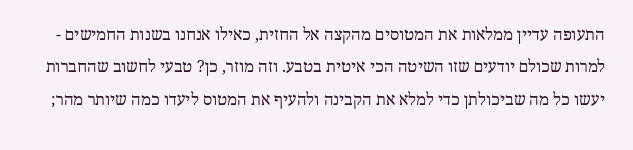התעופה עדיין ממלאות את המטוסים מהקצה אל החזית, כאילו אנחנו בשנות החמישים - למרות שכולם יודעים שזו השיטה הכי איטית בטבע. וזה מוזר, כן? טבעי לחשוב שהחברות יעשו כל מה שביכולתן כדי למלא את הקבינה ולהעיף את המטוס ליעדו כמה שיותר מהר;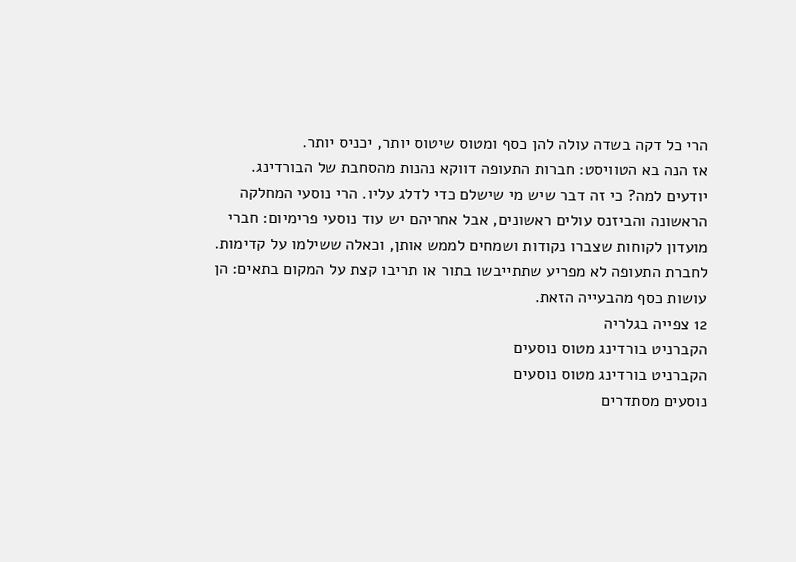הרי כל דקה בשדה עולה להן כסף ומטוס שיטוס יותר, יכניס יותר.
אז הנה בא הטוויסט: חברות התעופה דווקא נהנות מהסחבת של הבורדינג. יודעים למה? כי זה דבר שיש מי שישלם כדי לדלג עליו. הרי נוסעי המחלקה הראשונה והביזנס עולים ראשונים, אבל אחריהם יש עוד נוסעי פרימיום: חברי מועדון לקוחות שצברו נקודות ושמחים לממש אותן, וכאלה ששילמו על קדימות. לחברת התעופה לא מפריע שתתייבשו בתור או תריבו קצת על המקום בתאים: הן עושות כסף מהבעייה הזאת.
12 צפייה בגלריה
הקברניט בורדינג מטוס נוסעים
הקברניט בורדינג מטוס נוסעים
נוסעים מסתדרים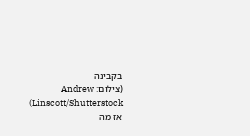בקבינה
(צילום: Andrew Linscott/Shutterstock)
אז מה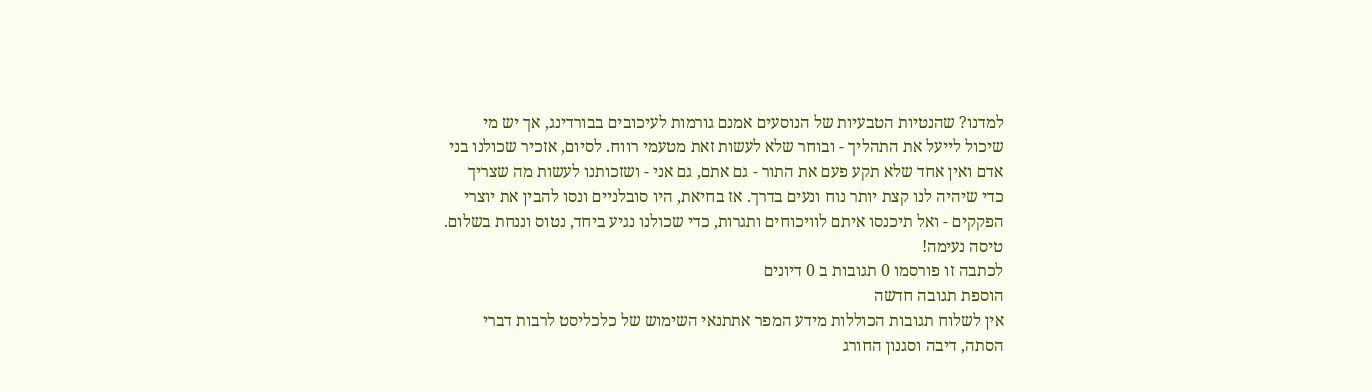למדנו? שהנטיות הטבעיות של הנוסעים אמנם גורמות לעיכובים בבורדינג, אך יש מי שיכול לייעל את התהליך - ובוחר שלא לעשות זאת מטעמי רווח. לסיום, אזכיר שכולנו בני אדם ואין אחד שלא תקע פעם את התור - גם אתם, גם אני - ושזכותנו לעשות מה שצריך כדי שיהיה לנו קצת יותר נוח ונעים בדרך. אז בחיאת, היו סובלניים ונסו להבין את יוצרי הפקקים - ואל תיכנסו איתם לוויכוחים ותגרות, כדי שכולנו נגיע ביחד, נטוס וננחת בשלום. טיסה נעימה!
לכתבה זו פורסמו 0 תגובות ב 0 דיונים
הוספת תגובה חדשה
אין לשלוח תגובות הכוללות מידע המפר אתתנאי השימוש של כלכליסט לרבות דברי הסתה, דיבה וסגנון החורג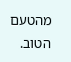מהטעם הטוב.